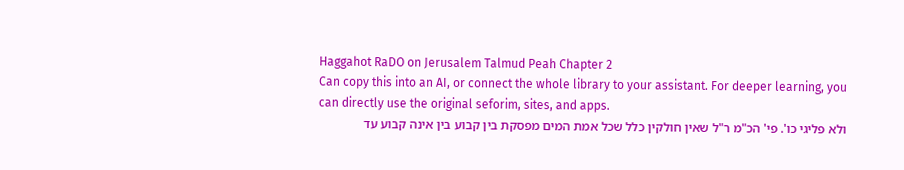Haggahot RaDO on Jerusalem Talmud Peah Chapter 2
Can copy this into an AI, or connect the whole library to your assistant. For deeper learning, you can directly use the original seforim, sites, and apps.
ולא פליגי כו'. פי' הכ"מ ר"ל שאין חולקין כלל שכל אמת המים מפסקת בין קבוע בין אינה קבוע עד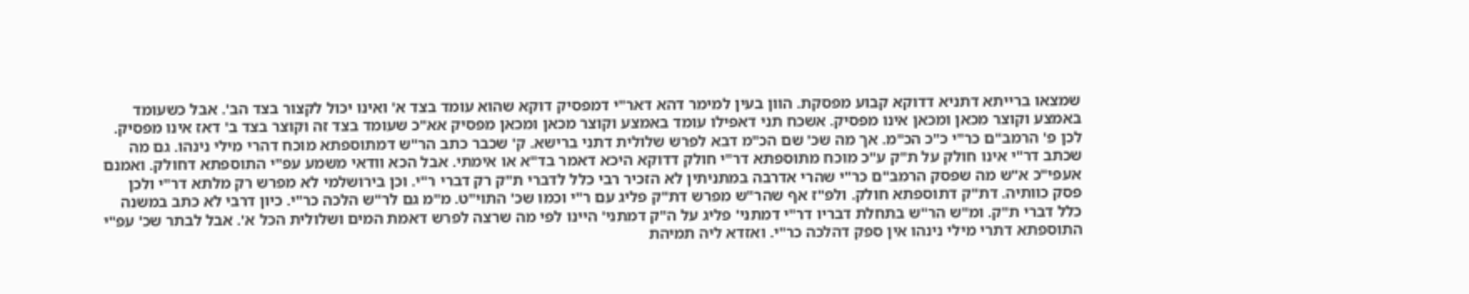שמצאו ברייתא דתניא דדוקא קבוע מפסקת. הוון בעין למימר דהא דאר"י דמפסיק דוקא שהוא עומד בצד א' ואינו יכול לקצור בצד הב'. אבל כשעומד באמצע וקוצר מכאן ומכאן אינו מפסיק. אשכח תני דאפילו עומד באמצע וקוצר מכאן ומכאן מפסיק אא"כ שעומד בצד זה וקוצר בצד ב' דאז אינו מפסיק. לכן פ' הרמב"ם כר"י כ"כ הכ"מ. אך מה שכ' שם הכ"מ דבא לפרש שלולית דתני ברישא. ק' שכבר כתב הר"ש דמתוספתא מוכח דהרי מילי נינהו. גם מה שכתב דר"י אינו חולק על ת"ק ע"כ מוכח מתוספתא דר"י חולק דדוקא היכא דאמר בד"א או אימתי. אבל הכא וודאי משמע עפ"י התוספתא דחולק. ואמנם אעפי"כ א"ש מה שפסק הרמב"ם כר"י שהרי אדרבה במתניתין לא הזכיר רבי כלל לדברי ת"ק רק דברי ר"י. וכן בירושלמי לא מפרש רק מלתא דר"י ולכן פסק כוותיה. דת"ק דתוספתא חולק. ולפ"ז אף שהר"ש מפרש דת"ק פליג עם ר"י וכמו שכ' התוי"ט. מ"מ גם לר"ש הלכה כר"י. כיון דרבי לא כתב במשנה כלל דברי ת"ק. ומ"ש הר"ש בתחלת דבריו דר"י דמתני' פליג על ה"ק דמתני' היינו לפי מה שרצה לפרש דאמת המים ושלולית הכל א'. אבל לבתר שכ' עפ"י התוספתא דתרי מילי נינהו אין ספק דהלכה כר"י. ואזדא ליה תמיהת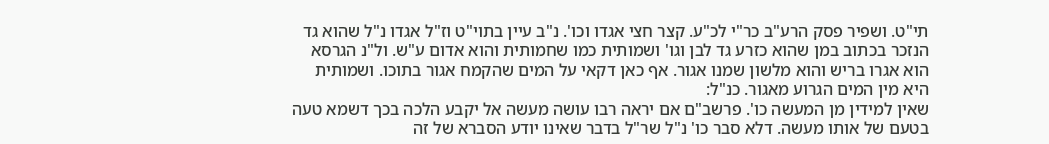תי"ט. ושפיר פסק הרע"ב כר"י לכ"ע. קצר חצי אגדו וכו'. נ"ב עיין בתוי"ט וז"ל אגדו נ"ל שהוא גד הנזכר בכתוב במן שהוא כזרע גד לבן וגו' ושמותית כמו שחמותית והוא אדום ע"ש. ול"נ הגרסא הוא אגרו בריש והוא מלשון שמנו אגור. אף כאן דקאי על המים שהקמח אגור בתוכו. ושמותית היא מין המים הגרוע מאגור. כנ"ל:
שאין למידין מן המעשה כו'. פרשב"ם אם יראה רבו עושה מעשה אל יקבע הלכה בכך דשמא טעה בטעם של אותו מעשה. דלא סבר כו' נ"ל שר"ל בדבר שאינו יודע הסברא של זה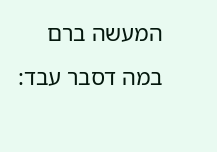המעשה ברם במה דסבר עבד: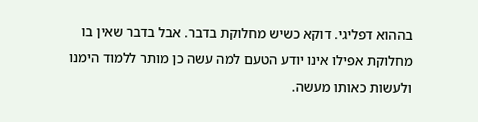בההוא דפליגי. דוקא כשיש מחלוקת בדבר. אבל בדבר שאין בו מחלוקת אפילו אינו יודע הטעם למה עשה כן מותר ללמוד הימנו ולעשות כאותו מעשה.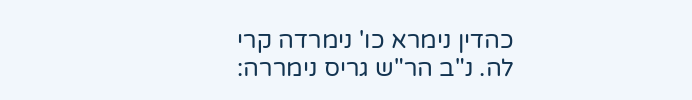כהדין נימרא כו' נימרדה קרי לה. נ"ב הר"ש גריס נימררה: